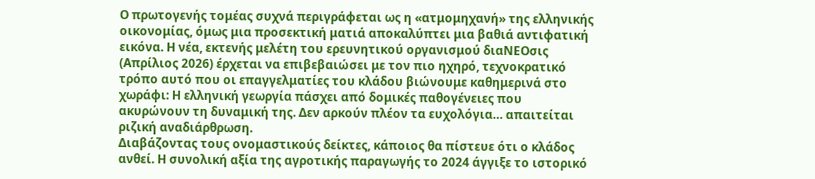Ο πρωτογενής τομέας συχνά περιγράφεται ως η «ατμομηχανή» της ελληνικής οικονομίας, όμως μια προσεκτική ματιά αποκαλύπτει μια βαθιά αντιφατική εικόνα. Η νέα, εκτενής μελέτη του ερευνητικού οργανισμού διαΝΕΟσις (Απρίλιος 2026) έρχεται να επιβεβαιώσει με τον πιο ηχηρό, τεχνοκρατικό τρόπο αυτό που οι επαγγελματίες του κλάδου βιώνουμε καθημερινά στο χωράφι: Η ελληνική γεωργία πάσχει από δομικές παθογένειες που ακυρώνουν τη δυναμική της. Δεν αρκούν πλέον τα ευχολόγια… απαιτείται ριζική αναδιάρθρωση.
Διαβάζοντας τους ονομαστικούς δείκτες, κάποιος θα πίστευε ότι ο κλάδος ανθεί. Η συνολική αξία της αγροτικής παραγωγής το 2024 άγγιξε το ιστορικό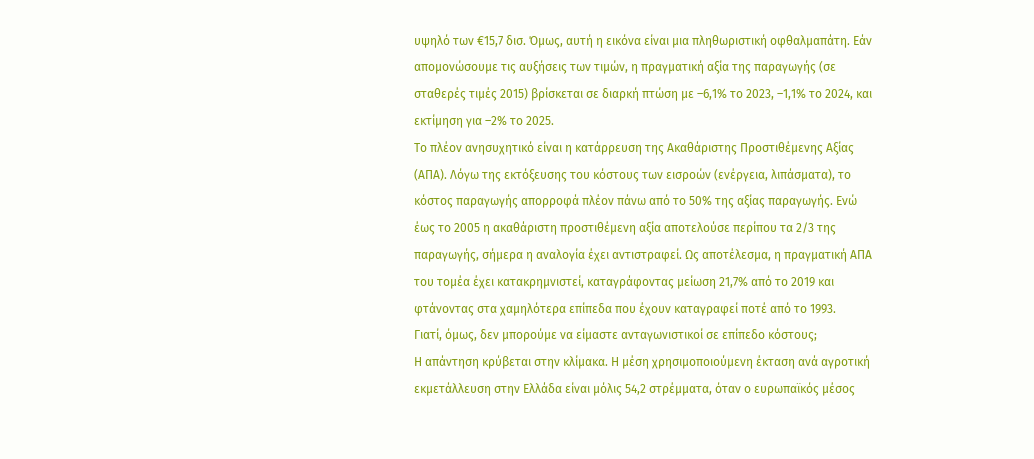υψηλό των €15,7 δισ. Όμως, αυτή η εικόνα είναι μια πληθωριστική οφθαλμαπάτη. Εάν απομονώσουμε τις αυξήσεις των τιμών, η πραγματική αξία της παραγωγής (σε σταθερές τιμές 2015) βρίσκεται σε διαρκή πτώση με –6,1% το 2023, –1,1% το 2024, και εκτίμηση για –2% το 2025.
Το πλέον ανησυχητικό είναι η κατάρρευση της Ακαθάριστης Προστιθέμενης Αξίας (ΑΠΑ). Λόγω της εκτόξευσης του κόστους των εισροών (ενέργεια, λιπάσματα), το κόστος παραγωγής απορροφά πλέον πάνω από το 50% της αξίας παραγωγής. Ενώ έως το 2005 η ακαθάριστη προστιθέμενη αξία αποτελούσε περίπου τα 2/3 της παραγωγής, σήμερα η αναλογία έχει αντιστραφεί. Ως αποτέλεσμα, η πραγματική ΑΠΑ του τομέα έχει κατακρημνιστεί, καταγράφοντας μείωση 21,7% από το 2019 και φτάνοντας στα χαμηλότερα επίπεδα που έχουν καταγραφεί ποτέ από το 1993.
Γιατί, όμως, δεν μπορούμε να είμαστε ανταγωνιστικοί σε επίπεδο κόστους;
Η απάντηση κρύβεται στην κλίμακα. Η μέση χρησιμοποιούμενη έκταση ανά αγροτική εκμετάλλευση στην Ελλάδα είναι μόλις 54,2 στρέμματα, όταν ο ευρωπαϊκός μέσος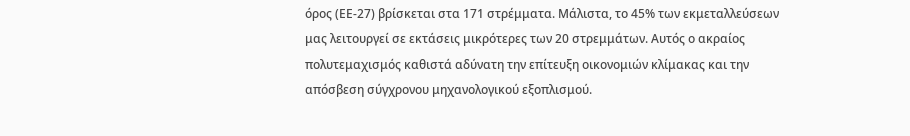όρος (ΕΕ-27) βρίσκεται στα 171 στρέμματα. Μάλιστα, το 45% των εκμεταλλεύσεων μας λειτουργεί σε εκτάσεις μικρότερες των 20 στρεμμάτων. Αυτός ο ακραίος πολυτεμαχισμός καθιστά αδύνατη την επίτευξη οικονομιών κλίμακας και την απόσβεση σύγχρονου μηχανολογικού εξοπλισμού.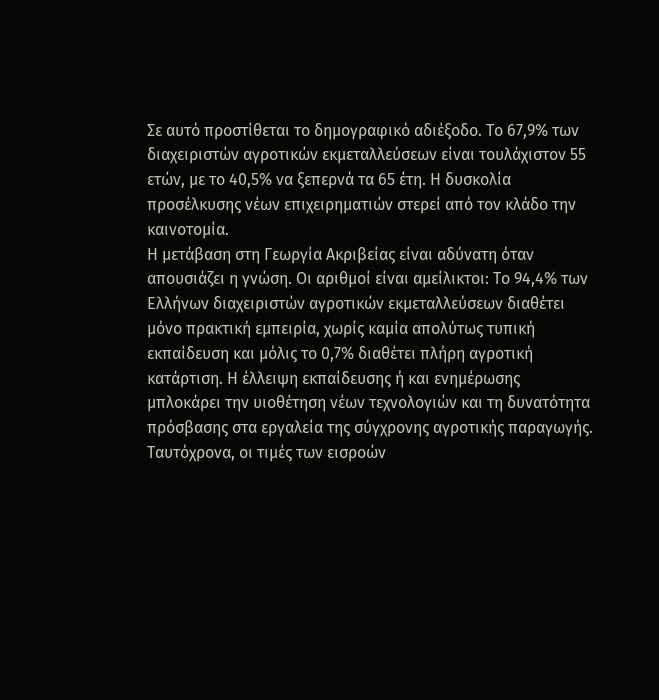Σε αυτό προστίθεται το δημογραφικό αδιέξοδο. Το 67,9% των διαχειριστών αγροτικών εκμεταλλεύσεων είναι τουλάχιστον 55 ετών, με το 40,5% να ξεπερνά τα 65 έτη. Η δυσκολία προσέλκυσης νέων επιχειρηματιών στερεί από τον κλάδο την καινοτομία.
Η μετάβαση στη Γεωργία Ακριβείας είναι αδύνατη όταν απουσιάζει η γνώση. Οι αριθμοί είναι αμείλικτοι: Το 94,4% των Ελλήνων διαχειριστών αγροτικών εκμεταλλεύσεων διαθέτει μόνο πρακτική εμπειρία, χωρίς καμία απολύτως τυπική εκπαίδευση και μόλις το 0,7% διαθέτει πλήρη αγροτική κατάρτιση. Η έλλειψη εκπαίδευσης ή και ενημέρωσης μπλοκάρει την υιοθέτηση νέων τεχνολογιών και τη δυνατότητα πρόσβασης στα εργαλεία της σύγχρονης αγροτικής παραγωγής.
Ταυτόχρονα, οι τιμές των εισροών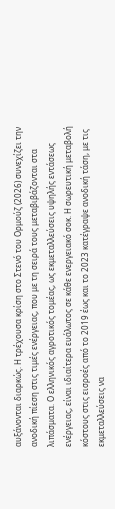αυξάνονται διαρκώς. Η τρέχουσα κρίση στο Στενό του Ορμούζ (2026) συνεχίζει την ανοδική πίεση στις τιμές ενέργειας, που με τη σειρά τους μεταβιβάζονται στα λιπάσματα. Ο ελληνικός αγροτικός τομέας, ως εκμεταλλεύσεις υψηλής εντάσεως ενέργειας, είναι ιδιαίτερα ευάλωτος σε κάθε ενεργειακό σοκ. Η σωρευτική μεταβολή κόστους στις εισροές από το 2019 έως και το 2023 κατέγραψε ανοδική τάση, με τις εκμεταλλεύσεις να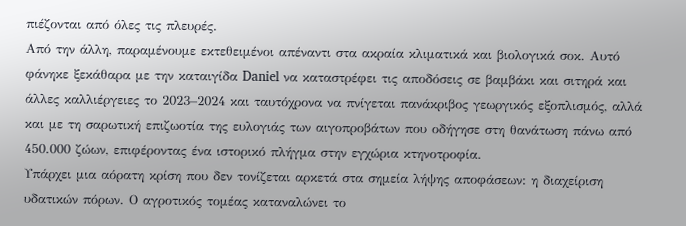πιέζονται από όλες τις πλευρές.
Από την άλλη, παραμένουμε εκτεθειμένοι απέναντι στα ακραία κλιματικά και βιολογικά σοκ. Αυτό φάνηκε ξεκάθαρα με την καταιγίδα Daniel να καταστρέφει τις αποδόσεις σε βαμβάκι και σιτηρά και άλλες καλλιέργειες το 2023–2024 και ταυτόχρονα να πνίγεται πανάκριβος γεωργικός εξοπλισμός, αλλά και με τη σαρωτική επιζωοτία της ευλογιάς των αιγοπροβάτων που οδήγησε στη θανάτωση πάνω από 450.000 ζώων, επιφέροντας ένα ιστορικό πλήγμα στην εγχώρια κτηνοτροφία.
Υπάρχει μια αόρατη κρίση που δεν τονίζεται αρκετά στα σημεία λήψης αποφάσεων: η διαχείριση υδατικών πόρων. Ο αγροτικός τομέας καταναλώνει το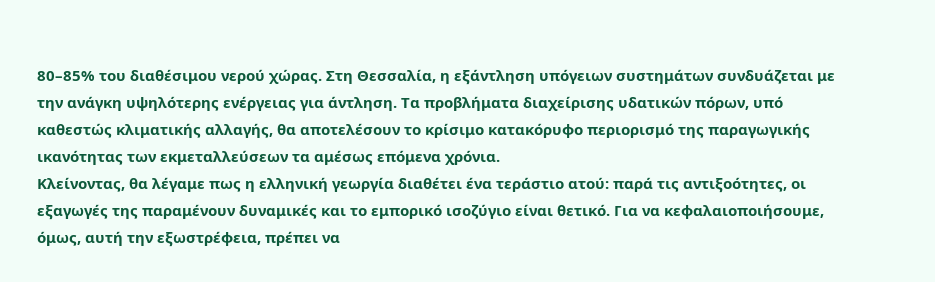80–85% του διαθέσιμου νερού χώρας. Στη Θεσσαλία, η εξάντληση υπόγειων συστημάτων συνδυάζεται με την ανάγκη υψηλότερης ενέργειας για άντληση. Τα προβλήματα διαχείρισης υδατικών πόρων, υπό καθεστώς κλιματικής αλλαγής, θα αποτελέσουν το κρίσιμο κατακόρυφο περιορισμό της παραγωγικής ικανότητας των εκμεταλλεύσεων τα αμέσως επόμενα χρόνια.
Κλείνοντας, θα λέγαμε πως η ελληνική γεωργία διαθέτει ένα τεράστιο ατού: παρά τις αντιξοότητες, οι εξαγωγές της παραμένουν δυναμικές και το εμπορικό ισοζύγιο είναι θετικό. Για να κεφαλαιοποιήσουμε, όμως, αυτή την εξωστρέφεια, πρέπει να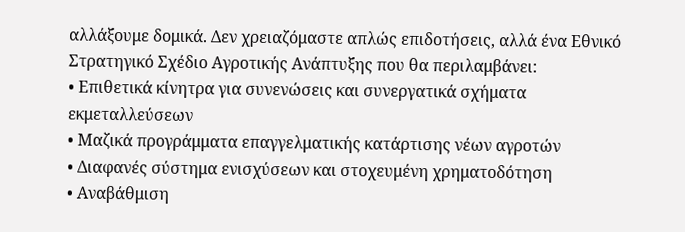αλλάξουμε δομικά. Δεν χρειαζόμαστε απλώς επιδοτήσεις, αλλά ένα Εθνικό Στρατηγικό Σχέδιο Αγροτικής Ανάπτυξης που θα περιλαμβάνει:
• Επιθετικά κίνητρα για συνενώσεις και συνεργατικά σχήματα εκμεταλλεύσεων
• Μαζικά προγράμματα επαγγελματικής κατάρτισης νέων αγροτών
• Διαφανές σύστημα ενισχύσεων και στοχευμένη χρηματοδότηση
• Αναβάθμιση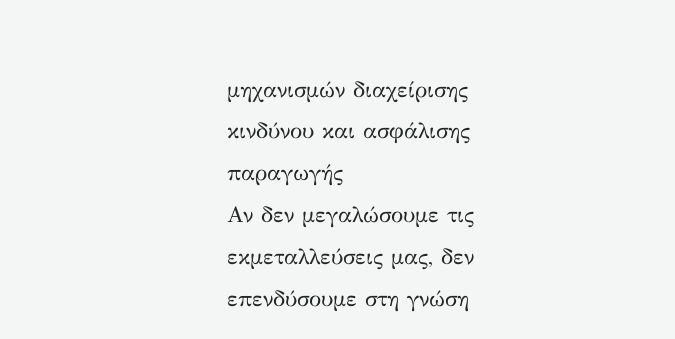μηχανισμών διαχείρισης κινδύνου και ασφάλισης παραγωγής
Αν δεν μεγαλώσουμε τις εκμεταλλεύσεις μας, δεν επενδύσουμε στη γνώση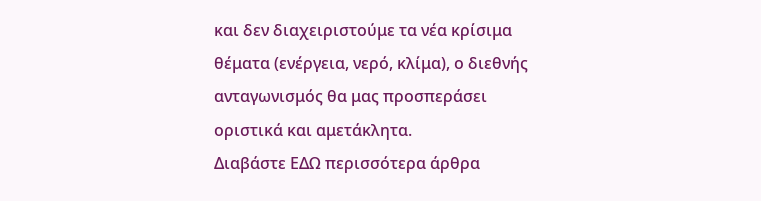και δεν διαχειριστούμε τα νέα κρίσιμα θέματα (ενέργεια, νερό, κλίμα), ο διεθνής ανταγωνισμός θα μας προσπεράσει οριστικά και αμετάκλητα.
Διαβάστε ΕΔΩ περισσότερα άρθρα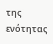της ενότητας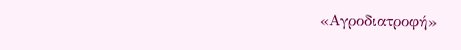«Αγροδιατροφή»